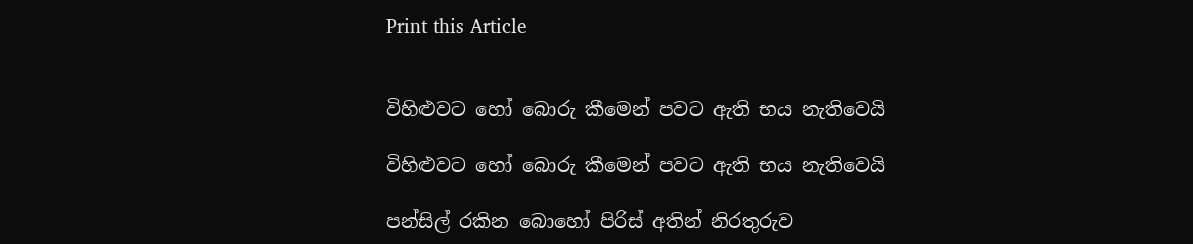Print this Article


විහිළුවට හෝ බොරු කීමෙන් පවට ඇති භය නැතිවෙයි

විහිළුවට හෝ බොරු කීමෙන් පවට ඇති භය නැතිවෙයි

පන්සිල් රකින බොහෝ පිරිස් අතින් නිරතුරුව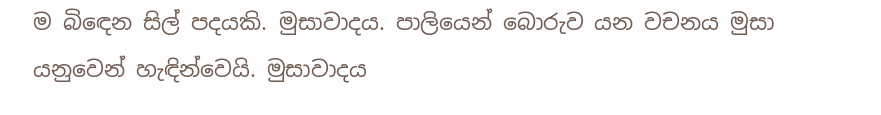ම බිඳෙන සිල් පදයකි. මුසාවාදය. පාලියෙන් බොරුව යන වචනය මුසා යනුවෙන් හැඳින්වෙයි. මුසාවාදය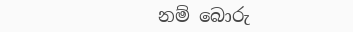නම් බොරු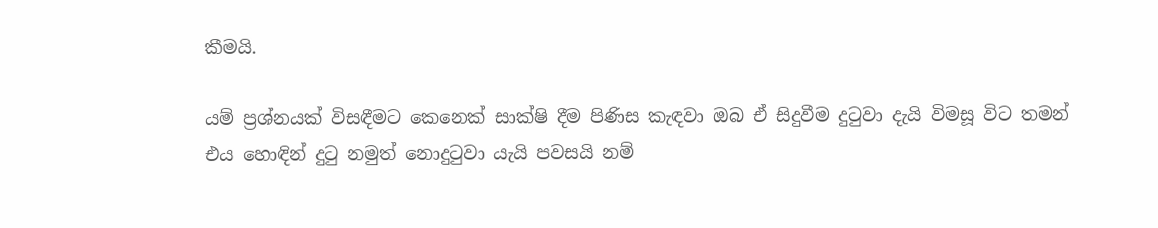කීමයි.

යම් ප්‍රශ්නයක් විසඳීමට කෙනෙක් සාක්ෂි දීම පිණිස කැඳවා ඔබ ඒ සිදුවීම දුටුවා දැයි විමසූ විට තමන් එය හොඳින් දුටු නමුත් නොදුටුවා යැයි පවසයි නම්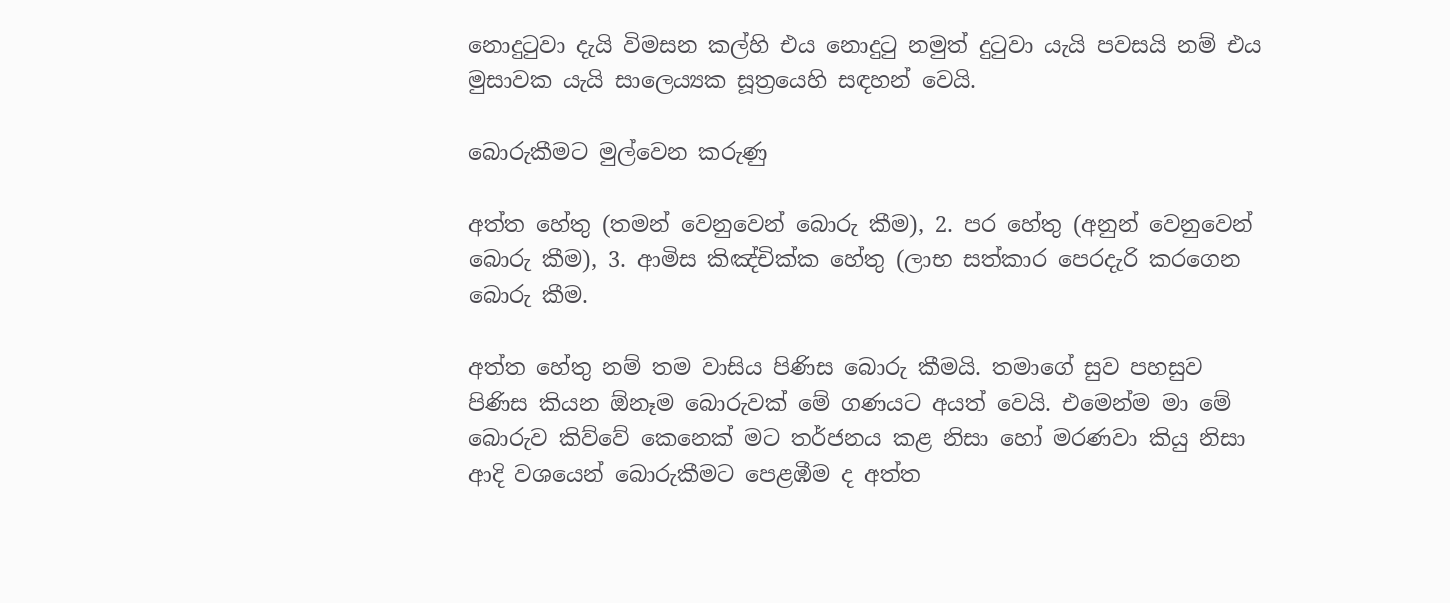නොදුටුවා දැයි විමසන කල්හි එය නොදුටු නමුත් දුටුවා යැයි පවසයි නම් එය මුසාවක යැයි සාලෙය්‍යක සූත්‍රයෙහි සඳහන් වෙයි.

බොරුකීමට මුල්වෙන කරුණු

අත්ත හේතු (තමන් වෙනුවෙන් බොරු කීම), 2. පර හේතු (අනුන් වෙනුවෙන් බොරු කීම), 3. ආමිස කිඤ්චික්ක හේතු (ලාභ සත්කාර පෙරදැරි කරගෙන බොරු කීම.

අත්ත හේතු නම් තම වාසිය පිණිස බොරු කීමයි. තමාගේ සුව පහසුව පිණිස කියන ඕනෑම බොරුවක් මේ ගණයට අයත් වෙයි. එමෙන්ම මා මේ බොරුව කිව්වේ කෙනෙක් මට තර්ජනය කළ නිසා හෝ මරණවා කියු නිසා ආදි වශයෙන් බොරුකීමට පෙළඹීම ද අත්ත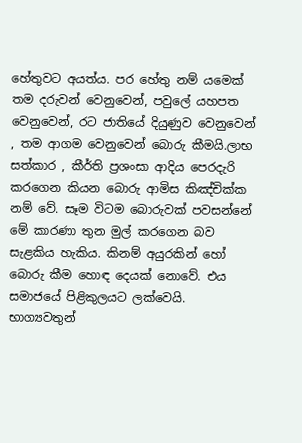හේතුවට අයත්ය. පර හේතු නම් යමෙක් තම දරුවන් වෙනුවෙන්, පවුලේ යහපත වෙනුවෙන්, රට ජාතියේ දියුණුව වෙනුවෙන් , තම ආගම වෙනුවෙන් බොරු කීමයි.ලාභ සත්කාර , කීර්ති ප්‍රශංසා ආදිය පෙරදැරි කරගෙන කියන බොරු ආමිස කිඤ්චික්ක නම් වේ. සෑම විටම බොරුවක් පවසන්නේ මේ කාරණා තුන මුල් කරගෙන බව සැළකිය හැකිය. කිනම් අයුරකින් හෝ බොරු කීම හොඳ දෙයක් නොවේ. එය සමාජයේ පිළිකුලයට ලක්වෙයි. භාග්‍යවතුන්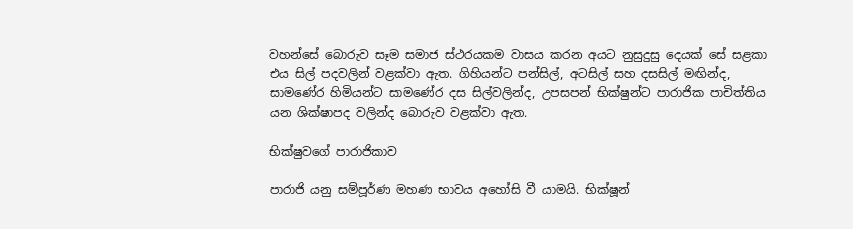වහන්සේ බොරුව සෑම සමාජ ස්ථරයකම වාසය කරන අයට නුසුදුසු දෙයක් සේ සළකා එය සිල් පදවලින් වළක්වා ඇත. ගිහියන්ට පන්සිල්, අටසිල් සහ දසසිල් මඟින්ද, සාමණේර හිමියන්ට සාමණේර දස සිල්වලින්ද, උපසපන් භික්ෂුන්ට පාරාජික පාචිත්තිය යන ශික්ෂාපද වලින්ද බොරුව වළක්වා ඇත.

භික්ෂුවගේ පාරාජිකාව

පාරාජි යනු සම්පූර්ණ මහණ භාවය අහෝසි වී යාමයි. භික්ෂූන්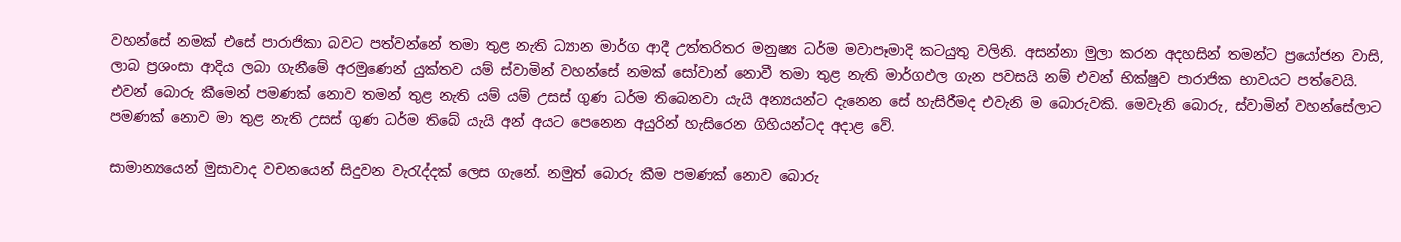වහන්සේ නමක් එසේ පාරාජිකා බවට පත්වන්නේ තමා තුළ නැති ධ්‍යාන මාර්ග ආදී උත්තරිතර මනුෂ්‍ය ධර්ම මවාපෑමාදි කටයුතු වලිනි. අසන්නා මුලා කරන අදහසින් තමන්ට ප්‍රයෝජන වාසි, ලාබ ප්‍රශංසා ආදිය ලබා ගැනීමේ අරමුණෙන් යුක්තව යම් ස්වාමින් වහන්සේ නමක් සෝවාන් නොවී තමා තුළ නැති මාර්ගඵල ගැන පවසයි නම් එවන් භික්ෂුව පාරාජික භාවයට පත්වෙයි. එවන් බොරු කීමෙන් පමණක් නොව තමන් තුළ නැති යම් යම් උසස් ගුණ ධර්ම තිබෙනවා යැයි අන්‍යයන්ට දැනෙන සේ හැසිරීමද එවැනි ම බොරුවකි. මෙවැනි බොරු, ස්වාමින් වහන්සේලාට පමණක් නොව මා තුළ නැති උසස් ගුණ ධර්ම තිබේ යැයි අන් අයට පෙනෙන අයුරින් හැසිරෙන ගිහියන්ටද අදාළ වේ.

සාමාන්‍යයෙන් මුසාවාද වචනයෙන් සිදුවන වැරැද්දක් ලෙස ගැනේ. නමුත් බොරු කීම පමණක් නොව බොරු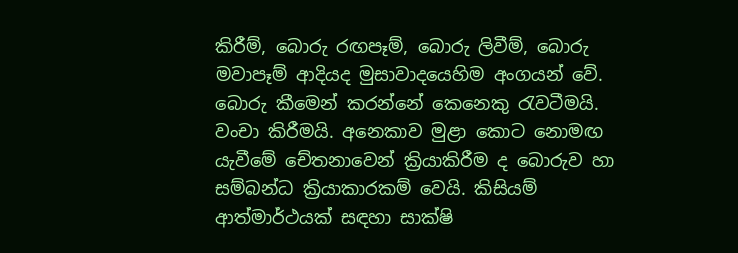කිරීම්, බොරු රඟපෑම්, බොරු ලිවීම්, බොරු මවාපෑම් ආදියද මුසාවාදයෙහිම අංගයන් වේ. බොරු කීමෙන් කරන්නේ කෙනෙකු රැවටීමයි. වංචා කිරීමයි. අනෙකාව මුළා කොට නොමඟ යැවීමේ චේතනාවෙන් ක්‍රියාකිරීම ද බොරුව හා සම්බන්ධ ක්‍රියාකාරකම් වෙයි. කිසියම් ආත්මාර්ථයක් සඳහා සාක්ෂි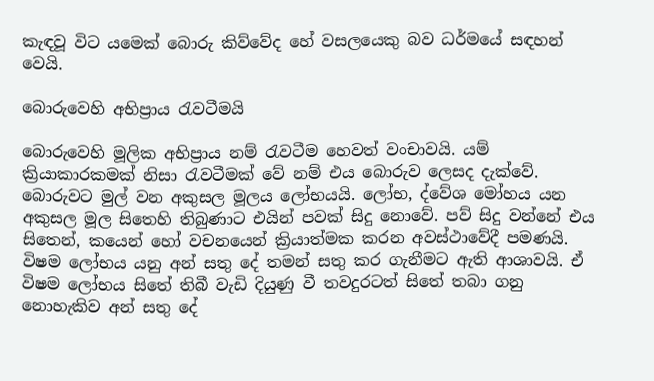කැඳවූ විට යමෙක් බොරු කිව්වේද හේ වසලයෙකු බව ධර්මයේ සඳහන් වෙයි.

බොරුවෙහි අභිප්‍රාය රැවටීමයි

බොරුවෙහි මූලික අභිප්‍රාය නම් රැවටීම හෙවත් වංචාවයි. යම් ක්‍රියාකාරකමක් නිසා රැවටීමක් වේ නම් එය බොරුව ලෙසද දැක්වේ. බොරුවට මුල් වන අකුසල මූලය ලෝභයයි. ලෝභ, ද්වේශ මෝහය යන අකුසල මූල සිතෙහි තිබුණාට එයින් පවක් සිදු නොවේ. පව් සිදු වන්නේ එය සිතෙන්, කයෙන් හෝ වචනයෙන් ක්‍රියාත්මක කරන අවස්ථාවේදී පමණයි. විෂම ලෝභය යනු අන් සතු දේ තමන් සතු කර ගැනීමට ඇති ආශාවයි. ඒ විෂම ලෝභය සිතේ තිබී වැඩි දියුණු වී තවදුරටත් සිතේ තබා ගනු නොහැකිව අන් සතු දේ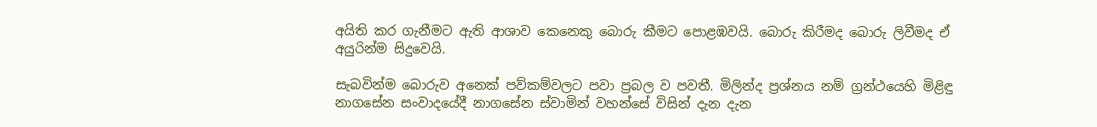අයිති කර ගැනීමට ඇති ආශාව කෙනෙකු බොරු කීමට පොළඹවයි. බොරු කිරීමද බොරු ලිවීමද ඒ අයුරින්ම සිදුවෙයි.

සැබවින්ම බොරුව අනෙක් පව්කම්වලට පවා ප්‍රබල ව පවතී. මිලින්ද ප්‍රශ්නය නම් ග්‍රන්ථයෙහි මිළිඳු නාගසේන සංවාදයේදී නාගසේන ස්වාමින් වහන්සේ විසින් දැන දැන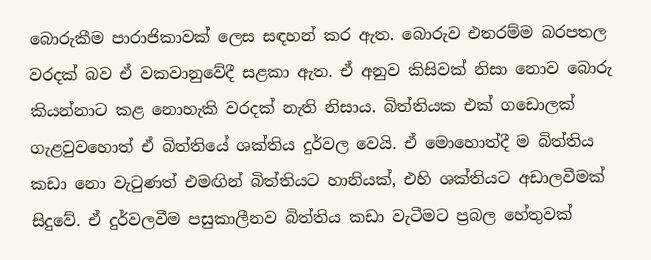බොරුකීම පාරාජිකාවක් ලෙස සඳහන් කර ඇත. බොරුව එතරම්ම බරපතල වරදක් බව ඒ වකවානුවේදී සළකා ඇත. ඒ අනුව කිසිවක් නිසා නොව බොරු කියන්නාට කළ නොහැකි වරදක් නැති නිසාය. බිත්තියක එක් ගඩොලක් ගැළවුවහොත් ඒ බිත්තියේ ශක්තිය දුර්වල වෙයි. ඒ මොහොත්දී ම බිත්තිය කඩා නො වැටුණත් එමඟින් බිත්තියට හානියක්, එහි ශක්තියට අඩාලවීමක් සිදුවේ. ඒ දුර්වලවීම පසුකාලීනව බිත්තිය කඩා වැටීමට ප්‍රබල හේතුවක්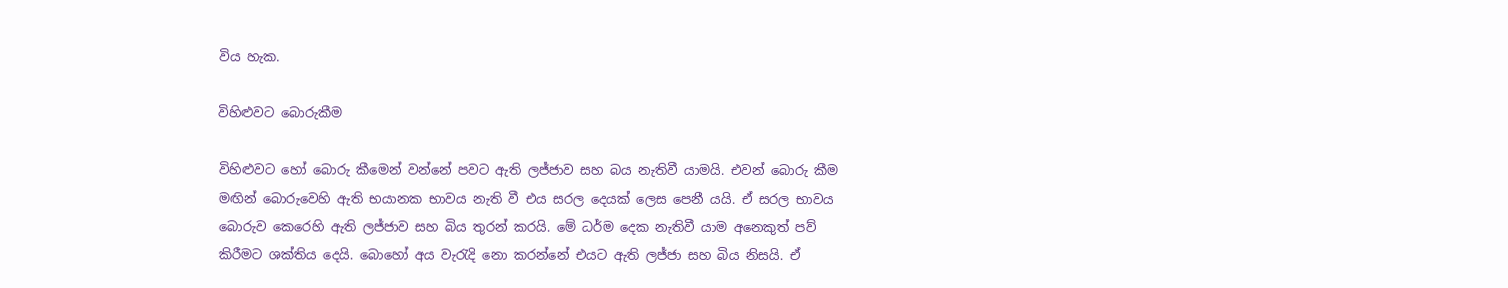විය හැක.

විහිළුවට බොරුකීම

විහිළුවට හෝ බොරු කීමෙන් වන්නේ පවට ඇති ලජ්ජාව සහ බය නැතිවී යාමයි. එවන් බොරු කීම මඟින් බොරුවෙහි ඇති භයානක භාවය නැති වී එය සරල දෙයක් ලෙස පෙනී යයි. ඒ සරල භාවය බොරුව කෙරෙහි ඇති ලජ්ජාව සහ බිය තුරන් කරයි. මේ ධර්ම දෙක නැතිවී යාම අනෙකුත් පව් කිරීමට ශක්තිය දෙයි. බොහෝ අය වැරැදි නො කරන්නේ එයට ඇති ලජ්ජා සහ බිය නිසයි. ඒ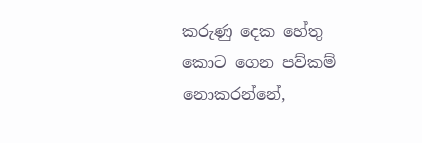කරුණු දෙක හේතු කොට ගෙන පව්කම් නොකරන්නේ,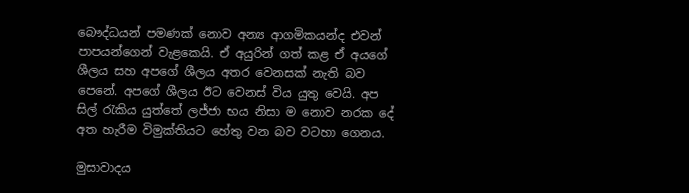බෞද්ධයන් පමණක් නොව අන්‍ය ආගමිකයන්ද එවන් පාපයන්ගෙන් වැළකෙයි. ඒ අයුරින් ගත් කළ ඒ අයගේ ශීලය සහ අපගේ ශීලය අතර වෙනසක් නැති බව පෙනේ. අපගේ ශීලය ඊට වෙනස් විය යුතු වෙයි. අප සිල් රැකිය යුත්තේ ලජ්ජා භය නිසා ම නොව නරක දේ අත හැරීම විමුක්තියට හේතු වන බව වටහා ගෙනය.

මුසාවාදය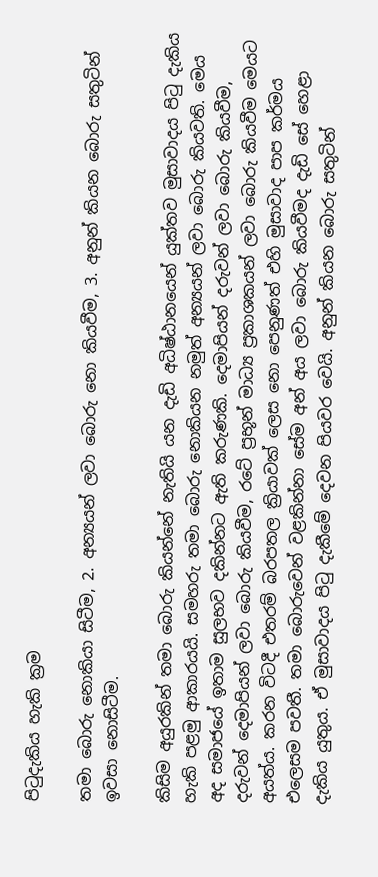පිටුදැකිය හැකි ක්‍රම

තමා බොරු නොකියා සිටීම, 2. අන්‍යයන් ලවා බොරු නො කියවීම, 3. අනුන් කියන බොරු සතුටින් ඉවසා නොසිටීම.

කිසිම අයුරකින් තමා බොරු කියන්නේ නැතියි යන දැඩි අධිෂ්ඨානයෙන් යුක්තව මුසාවාදය පිටු දැකිය හැකි පළමු ආකාරයයි. සමහරු තමා බොරු නොකියන නමුත් අන්‍යයන් ලවා බොරු කියවති. මෙය අද සමාජයේ ඉතාම සුලභව දකින්නට ඇති කරුණකි. දෙමාපියන් දරුවන් ලවා බොරු කියවීම, දරුවන් දෙමාපියන් ලවා බොරු කියවීම, රටේ ප්‍රභූන් මාධ්‍ය ප්‍රකාශකයන් ලවා බොරු කියවීම මෙයට අයත්ය. කරන විටදී එතරම් බරපතල ක්‍රියාවක් ලෙස නො පෙනුණත් එහි මුසාවාද පාප කර්මය එලෙසම පවතී. තමා බොරුවෙන් වළකින්නා සේම අන් අය ලවා බොරු කියවීමද දැඩි සේ හෙළා දැකිය යුතුය. ඒ මුසාවාදය පිටු දැකීමේ දෙවන පියවර වෙයි. අනුන් කියන බොරු සතුටින්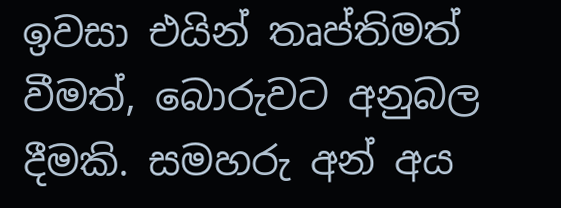ඉවසා එයින් තෘප්තිමත් වීමත්, බොරුවට අනුබල දීමකි. සමහරු අන් අය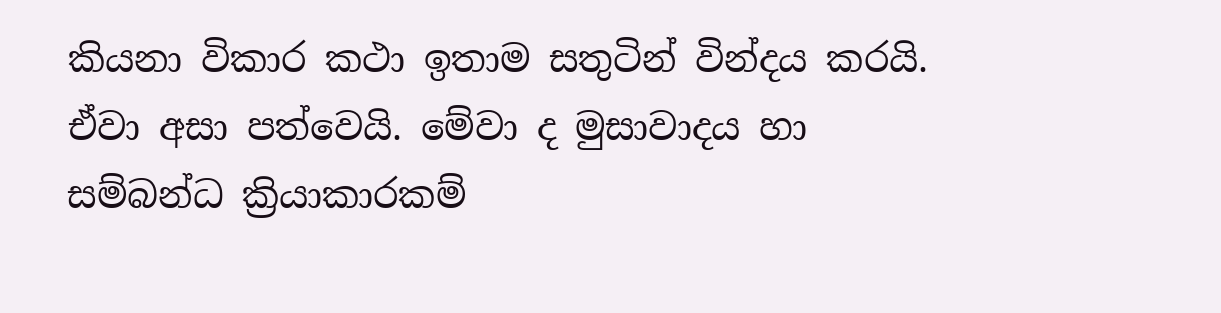කියනා විකාර කථා ඉතාම සතුටින් වින්දය කරයි. ඒවා අසා පත්වෙයි. මේවා ද මුසාවාදය හා සම්බන්ධ ක්‍රියාකාරකම්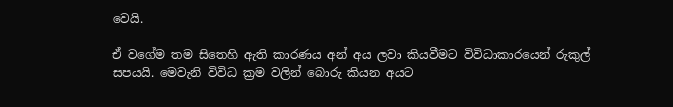වෙයි.

ඒ වගේම තම සිතෙහි ඇති කාරණය අන් අය ලවා කියවීමට විවිධාකාරයෙන් රුකුල් සපයයි. මෙවැනි විවිධ ක්‍රම වලින් බොරු කියන අයට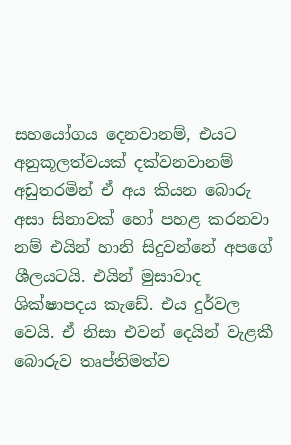සහයෝගය දෙනවානම්, එයට අනුකූලත්වයක් දක්වනවානම් අඩුතරමින් ඒ අය කියන බොරු අසා සිනාවක් හෝ පහළ කරනවා නම් එයින් හානි සිදුවන්නේ අපගේ ශීලයටයි. එයින් මුසාවාද ශික්ෂාපදය කැඩේ. එය දුර්වල වෙයි. ඒ නිසා එවන් දෙයින් වැළකී බොරුව තෘප්තිමත්ව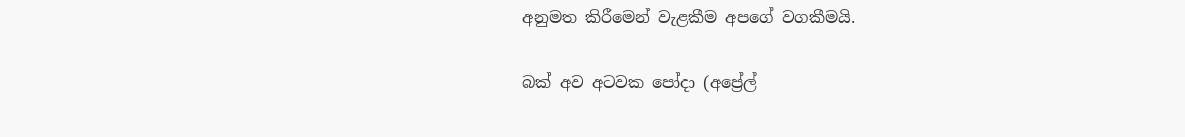අනුමත කිරීමෙන් වැළකීම අපගේ වගකීමයි.

බක් අව අටවක පෝදා (අප්‍රේල්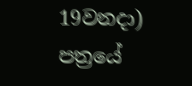19වනදා) පත්‍රයේ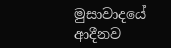මුසාවාදයේ ආදීනව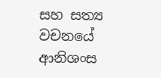සහ සත්‍ය වචනයේ ආනිශංස